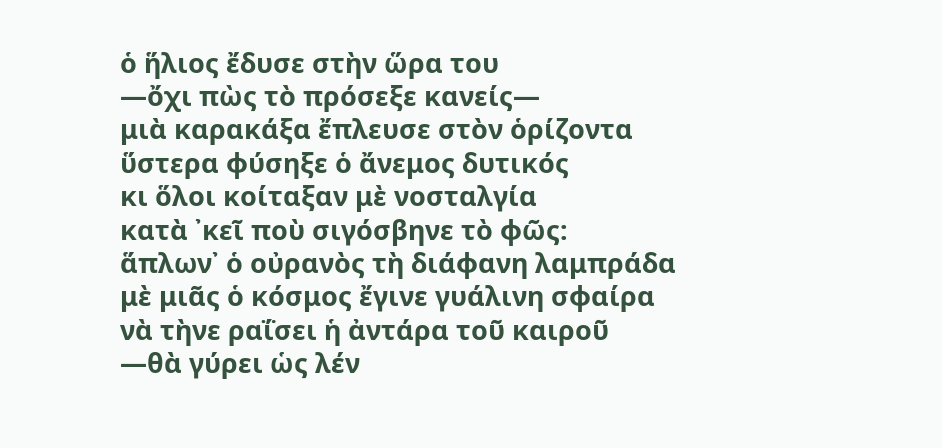ὁ ἥλιος ἔδυσε στὴν ὥρα του
—ὄχι πὼς τὸ πρόσεξε κανείς—
μιὰ καρακάξα ἔπλευσε στὸν ὁρίζοντα
ὕστερα φύσηξε ὁ ἄνεμος δυτικός
κι ὅλοι κοίταξαν μὲ νοσταλγία
κατὰ ᾽κεῖ ποὺ σιγόσβηνε τὸ φῶς:
ἅπλων᾽ ὁ οὐρανὸς τὴ διάφανη λαμπράδα
μὲ μιᾶς ὁ κόσμος ἔγινε γυάλινη σφαίρα
νὰ τὴνε ραΐσει ἡ ἀντάρα τοῦ καιροῦ
—θὰ γύρει ὡς λέν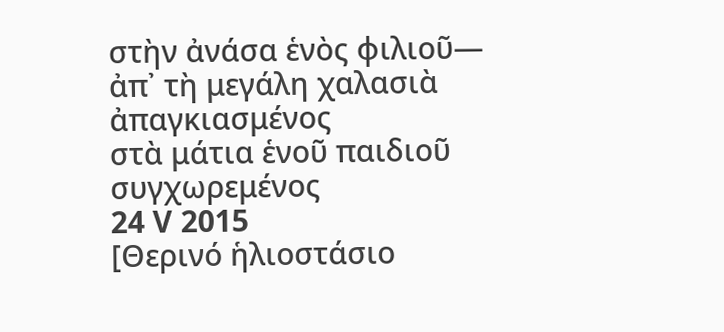στὴν ἀνάσα ἑνὸς φιλιοῦ—
ἀπ᾽ τὴ μεγάλη χαλασιὰ ἀπαγκιασμένος
στὰ μάτια ἑνοῦ παιδιοῦ συγχωρεμένος
24 V 2015
[Θερινό ἡλιοστάσιο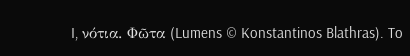I, νότια. Φῶτα (Lumens © Konstantinos Blathras). To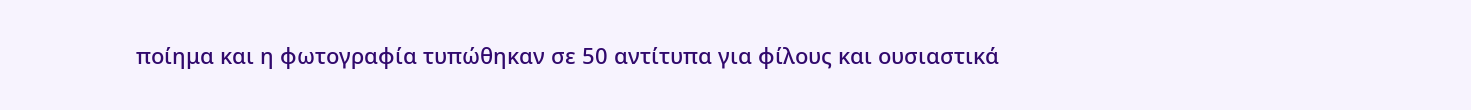ποίημα και η φωτογραφία τυπώθηκαν σε 50 αντίτυπα για φίλους και ουσιαστικά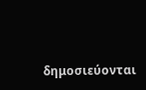δημοσιεύονται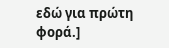εδώ για πρώτη φορά.]